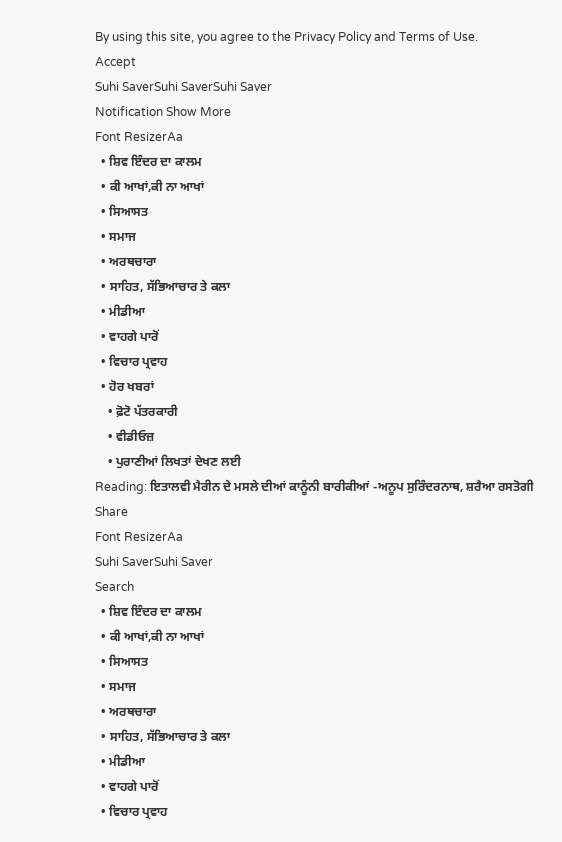By using this site, you agree to the Privacy Policy and Terms of Use.
Accept
Suhi SaverSuhi SaverSuhi Saver
Notification Show More
Font ResizerAa
  • ਸ਼ਿਵ ਇੰਦਰ ਦਾ ਕਾਲਮ
  • ਕੀ ਆਖਾਂ,ਕੀ ਨਾ ਆਖਾਂ
  • ਸਿਆਸਤ
  • ਸਮਾਜ
  • ਅਰਥਚਾਰਾ
  • ਸਾਹਿਤ, ਸੱਭਿਆਚਾਰ ਤੇ ਕਲਾ
  • ਮੀਡੀਆ
  • ਵਾਹਗੇ ਪਾਰੋਂ
  • ਵਿਚਾਰ ਪ੍ਰਵਾਹ
  • ਹੋਰ ਖਬਰਾਂ
    • ਫ਼ੋਟੋ ਪੱਤਰਕਾਰੀ
    • ਵੀਡੀਓਜ਼
    • ਪੁਰਾਣੀਆਂ ਲਿਖਤਾਂ ਦੇਖਣ ਲਈ
Reading: ਇਤਾਲਵੀ ਮੈਰੀਨ ਦੇ ਮਸਲੇ ਦੀਆਂ ਕਾਨੂੰਨੀ ਬਾਰੀਕੀਆਂ -ਅਨੂਪ ਸੁਰਿੰਦਰਨਾਥ, ਸ਼ਰੈਆ ਰਸਤੋਗੀ
Share
Font ResizerAa
Suhi SaverSuhi Saver
Search
  • ਸ਼ਿਵ ਇੰਦਰ ਦਾ ਕਾਲਮ
  • ਕੀ ਆਖਾਂ,ਕੀ ਨਾ ਆਖਾਂ
  • ਸਿਆਸਤ
  • ਸਮਾਜ
  • ਅਰਥਚਾਰਾ
  • ਸਾਹਿਤ, ਸੱਭਿਆਚਾਰ ਤੇ ਕਲਾ
  • ਮੀਡੀਆ
  • ਵਾਹਗੇ ਪਾਰੋਂ
  • ਵਿਚਾਰ ਪ੍ਰਵਾਹ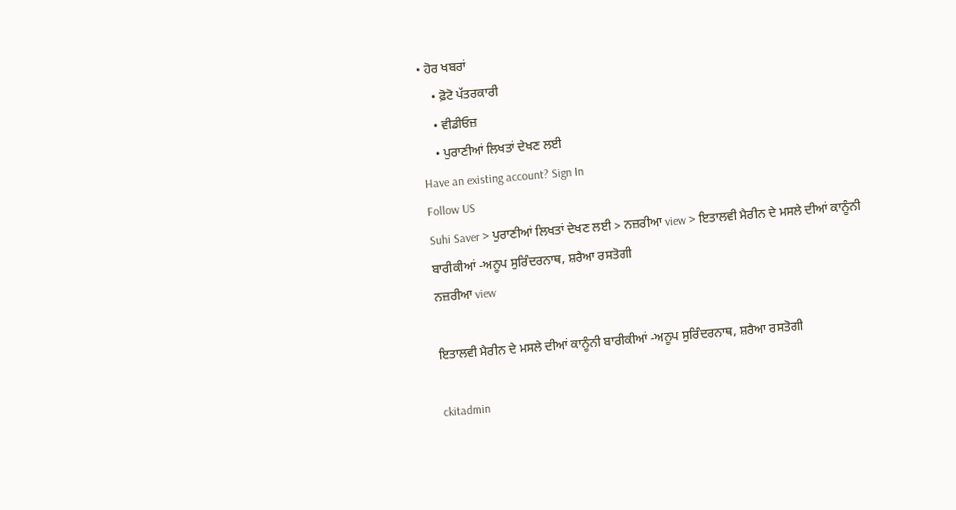• ਹੋਰ ਖਬਰਾਂ
    • ਫ਼ੋਟੋ ਪੱਤਰਕਾਰੀ
    • ਵੀਡੀਓਜ਼
    • ਪੁਰਾਣੀਆਂ ਲਿਖਤਾਂ ਦੇਖਣ ਲਈ
Have an existing account? Sign In
Follow US
Suhi Saver > ਪੁਰਾਣੀਆਂ ਲਿਖਤਾਂ ਦੇਖਣ ਲਈ > ਨਜ਼ਰੀਆ view > ਇਤਾਲਵੀ ਮੈਰੀਨ ਦੇ ਮਸਲੇ ਦੀਆਂ ਕਾਨੂੰਨੀ ਬਾਰੀਕੀਆਂ -ਅਨੂਪ ਸੁਰਿੰਦਰਨਾਥ, ਸ਼ਰੈਆ ਰਸਤੋਗੀ
ਨਜ਼ਰੀਆ view

ਇਤਾਲਵੀ ਮੈਰੀਨ ਦੇ ਮਸਲੇ ਦੀਆਂ ਕਾਨੂੰਨੀ ਬਾਰੀਕੀਆਂ -ਅਨੂਪ ਸੁਰਿੰਦਰਨਾਥ, ਸ਼ਰੈਆ ਰਸਤੋਗੀ

ckitadmin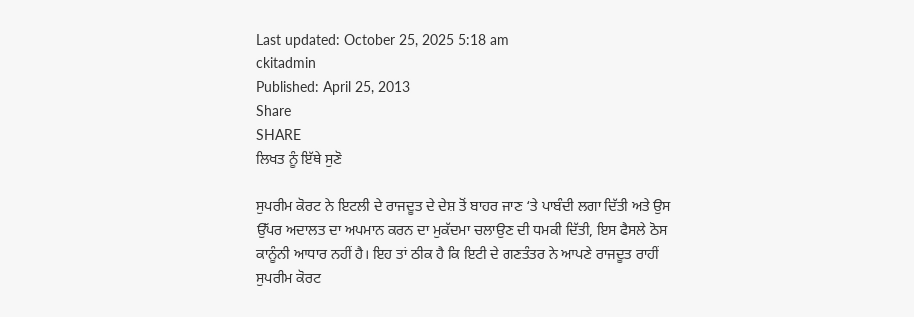Last updated: October 25, 2025 5:18 am
ckitadmin
Published: April 25, 2013
Share
SHARE
ਲਿਖਤ ਨੂੰ ਇੱਥੇ ਸੁਣੋ

ਸੁਪਰੀਮ ਕੋਰਟ ਨੇ ਇਟਲੀ ਦੇ ਰਾਜਦੂਤ ਦੇ ਦੇਸ਼ ਤੋਂ ਬਾਹਰ ਜਾਣ ‘ਤੇ ਪਾਬੰਦੀ ਲਗਾ ਦਿੱਤੀ ਅਤੇ ਉਸ ਉੱਪਰ ਅਦਾਲਤ ਦਾ ਅਪਮਾਨ ਕਰਨ ਦਾ ਮੁਕੱਦਮਾ ਚਲਾਉਣ ਦੀ ਧਮਕੀ ਦਿੱਤੀ, ਇਸ ਫੈਸਲੇ ਠੋਸ ਕਾਨੂੰਨੀ ਆਧਾਰ ਨਹੀਂ ਹੈ। ਇਹ ਤਾਂ ਠੀਕ ਹੈ ਕਿ ਇਟੀ ਦੇ ਗਣਤੰਤਰ ਨੇ ਆਪਣੇ ਰਾਜਦੂਤ ਰਾਹੀਂ ਸੁਪਰੀਮ ਕੋਰਟ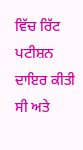ਵਿੱਚ ਰਿੱਟ ਪਟੀਸ਼ਨ ਦਾਇਰ ਕੀਤੀ ਸੀ ਅਤੇ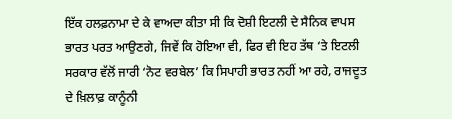ਇੱਕ ਹਲਫ਼ਨਾਮਾ ਦੇ ਕੇ ਵਾਅਦਾ ਕੀਤਾ ਸੀ ਕਿ ਦੋਸ਼ੀ ਇਟਲੀ ਦੇ ਸੈਨਿਕ ਵਾਪਸ ਭਾਰਤ ਪਰਤ ਆਉਣਗੇ, ਜਿਵੇਂ ਕਿ ਹੋਇਆ ਵੀ, ਫਿਰ ਵੀ ਇਹ ਤੱਥ ‘ਤੇ ਇਟਲੀ ਸਰਕਾਰ ਵੱਲੋਂ ਜਾਰੀ ‘ਨੋਟ ਵਰਬੇਲ’ ਕਿ ਸਿਪਾਹੀ ਭਾਰਤ ਨਹੀਂ ਆ ਰਹੇ, ਰਾਜਦੂਤ ਦੇ ਖ਼ਿਲਾਫ਼ ਕਾਨੂੰਨੀ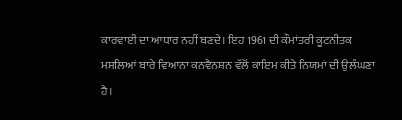ਕਾਰਵਾਈ ਦਾ ਆਧਾਰ ਨਹੀਂ ਬਣਦੇ। ਇਹ 1961 ਦੀ ਕੌਮਾਂਤਰੀ ਕੂਟਨੀਤਕ ਮਸਲਿਆਂ ਬਾਰੇ ਵਿਆਨਾ ਕਨਵੈਨਸ਼ਨ ਵੱਲੋਂ ਕਾਇਮ ਕੀਤੇ ਨਿਯਮਾਂ ਦੀ ਉਲੰਘਣਾ ਹੈ।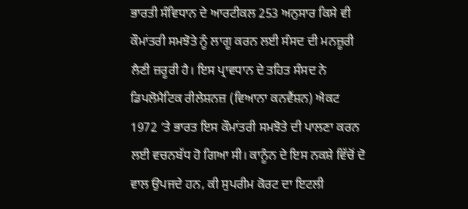ਭਾਰਤੀ ਸੰਵਿਧਾਨ ਦੇ ਆਰਟੀਕਲ 253 ਅਨੁਸਾਰ ਕਿਸੇ ਵੀ ਕੌਮਾਂਤਰੀ ਸਮਝੋਤੇ ਨੂੰ ਲਾਗੂ ਕਰਨ ਲਈ ਸੰਸਦ ਦੀ ਮਨਜ਼ੂਰੀ ਲੈਣੀ ਜ਼ਰੂਰੀ ਹੈ। ਇਸ ਪ੍ਰਾਵਧਾਨ ਦੇ ਤਹਿਤ ਸੰਸਦ ਨੇ ਡਿਪਲੋਮੈਟਿਕ ਰੀਲੇਸ਼ਨਜ਼ (ਵਿਆਨਾ ਕਨਵੈਂਸ਼ਨ) ਐਕਟ 1972 ‘ਤੇ ਭਾਰਤ ਇਸ ਕੌਮਾਂਤਰੀ ਸਮਝੋਤੇ ਦੀ ਪਾਲਣਾ ਕਰਨ ਲਈ ਵਚਨਬੱਧ ਹੋ ਗਿਆ ਸੀ। ਕਾਨੂੰਨ ਦੇ ਇਸ ਨਕਸ਼ੇ ਵਿੱਚੋਂ ਦੋ ਵਾਲ ਉਪਜਦੇ ਹਨ, ਕੀ ਸੁਪਰੀਮ ਕੋਰਟ ਦਾ ਇਟਲੀ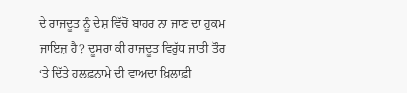ਦੇ ਰਾਜਦੂਤ ਨੂੰ ਦੇਸ਼ ਵਿੱਚੋਂ ਬਾਹਰ ਨਾ ਜਾਣ ਦਾ ਹੁਕਮ ਜਾਇਜ਼ ਹੈ? ਦੂਸਰਾ ਕੀ ਰਾਜਦੂਤ ਵਿਰੁੱਧ ਜਾਤੀ ਤੌਰ ‘ਤੇ ਦਿੱਤੇ ਹਲਫ਼ਨਾਮੇ ਦੀ ਵਾਅਦਾ ਖ਼ਿਲਾਫ਼ੀ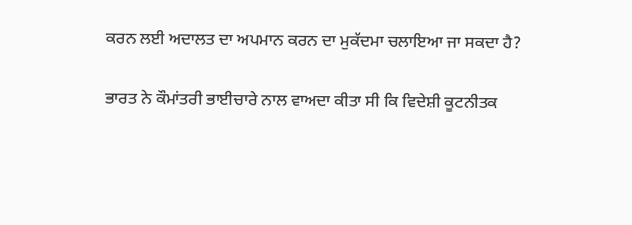ਕਰਨ ਲਈ ਅਦਾਲਤ ਦਾ ਅਪਮਾਨ ਕਰਨ ਦਾ ਮੁਕੱਦਮਾ ਚਲਾਇਆ ਜਾ ਸਕਦਾ ਹੈ?

ਭਾਰਤ ਨੇ ਕੌਮਾਂਤਰੀ ਭਾਈਚਾਰੇ ਨਾਲ ਵਾਅਦਾ ਕੀਤਾ ਸੀ ਕਿ ਵਿਦੇਸ਼ੀ ਕੂਟਨੀਤਕ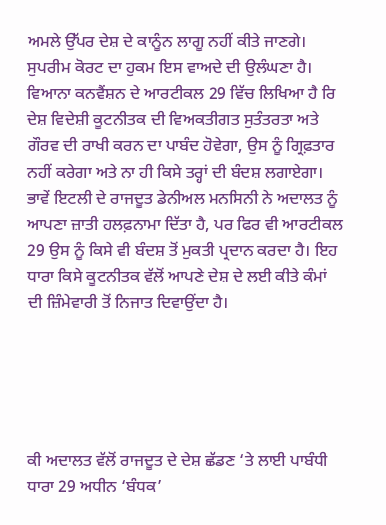ਅਮਲੇ ਉੱਪਰ ਦੇਸ਼ ਦੇ ਕਾਨੂੰਨ ਲਾਗੂ ਨਹੀਂ ਕੀਤੇ ਜਾਣਗੇ। ਸੁਪਰੀਮ ਕੋਰਟ ਦਾ ਹੁਕਮ ਇਸ ਵਾਅਦੇ ਦੀ ਉਲੰਘਣਾ ਹੈ। ਵਿਆਨਾ ਕਨਵੈਂਸ਼ਨ ਦੇ ਆਰਟੀਕਲ 29 ਵਿੱਚ ਲਿਖਿਆ ਹੈ ਰਿ ਦੇਸ਼ ਵਿਦੇਸ਼ੀ ਕੂਟਨੀਤਕ ਦੀ ਵਿਅਕਤੀਗਤ ਸੁਤੰਤਰਤਾ ਅਤੇ ਗੌਰਵ ਦੀ ਰਾਖੀ ਕਰਨ ਦਾ ਪਾਬੰਦ ਹੋਵੇਗਾ, ਉਸ ਨੂੰ ਗ੍ਰਿਫ਼ਤਾਰ ਨਹੀਂ ਕਰੇਗਾ ਅਤੇ ਨਾ ਹੀ ਕਿਸੇ ਤਰ੍ਹਾਂ ਦੀ ਬੰਦਸ਼ ਲਗਾਏਗਾ। ਭਾਵੇਂ ਇਟਲੀ ਦੇ ਰਾਜਦੂਤ ਡੇਨੀਅਲ ਮਨਸਿਨੀ ਨੇ ਅਦਾਲਤ ਨੂੰ ਆਪਣਾ ਜ਼ਾਤੀ ਹਲਫ਼ਨਾਮਾ ਦਿੱਤਾ ਹੈ, ਪਰ ਫਿਰ ਵੀ ਆਰਟੀਕਲ 29 ਉਸ ਨੂੰ ਕਿਸੇ ਵੀ ਬੰਦਸ਼ ਤੋਂ ਮੁਕਤੀ ਪ੍ਰਦਾਨ ਕਰਦਾ ਹੈ। ਇਹ ਧਾਰਾ ਕਿਸੇ ਕੂਟਨੀਤਕ ਵੱਲੋਂ ਆਪਣੇ ਦੇਸ਼ ਦੇ ਲਈ ਕੀਤੇ ਕੰਮਾਂ ਦੀ ਜ਼ਿੰਮੇਵਾਰੀ ਤੋਂ ਨਿਜਾਤ ਦਿਵਾਉਂਦਾ ਹੈ।





ਕੀ ਅਦਾਲਤ ਵੱਲੋਂ ਰਾਜਦੂਤ ਦੇ ਦੇਸ਼ ਛੱਡਣ ‘ਤੇ ਲਾਈ ਪਾਬੰਧੀ ਧਾਰਾ 29 ਅਧੀਨ ‘ਬੰਧਕ’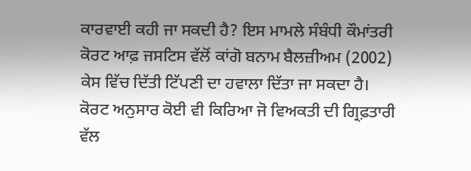ਕਾਰਵਾਈ ਕਹੀ ਜਾ ਸਕਦੀ ਹੈ? ਇਸ ਮਾਮਲੇ ਸੰਬੰਧੀ ਕੌਮਾਂਤਰੀ ਕੋਰਟ ਆਫ਼ ਜਸਟਿਸ ਵੱਲੋਂ ਕਾਂਗੋ ਬਨਾਮ ਬੈਲਜ਼ੀਅਮ (2002) ਕੇਸ ਵਿੱਚ ਦਿੱਤੀ ਟਿੱਪਣੀ ਦਾ ਹਵਾਲਾ ਦਿੱਤਾ ਜਾ ਸਕਦਾ ਹੈ। ਕੋਰਟ ਅਨੁਸਾਰ ਕੋਈ ਵੀ ਕਿਰਿਆ ਜੋ ਵਿਅਕਤੀ ਦੀ ਗ੍ਰਿਫ਼ਤਾਰੀ ਵੱਲ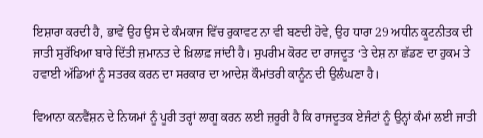ਇਸ਼ਾਰਾ ਕਰਦੀ ਹੈ, ਭਾਵੇਂ ਉਹ ਉਸ ਦੇ ਕੰਮਕਾਜ ਵਿੱਚ ਰੁਕਾਵਟ ਨਾ ਵੀ ਬਣਦੀ ਹੋਵੇ, ਉਹ ਧਾਰਾ 29 ਅਧੀਨ ਕੂਟਨੀਤਕ ਦੀ ਜਾਤੀ ਸੁਰੱਖਿਆ ਬਾਰੇ ਦਿੱਤੀ ਜ਼ਮਾਨਤ ਦੇ ਖ਼ਿਲਾਫ਼ ਜਾਂਦੀ ਹੈ। ਸੁਪਰੀਮ ਕੋਰਟ ਦਾ ਰਾਜਦੂਤ ‘ਤੇ ਦੇਸ਼ ਨਾ ਛੱਡਣ ਦਾ ਹੁਕਮ ਤੇ ਹਵਾਈ ਅੱਡਿਆਂ ਨੂੰ ਸਤਰਕ ਕਰਨ ਦਾ ਸਰਕਾਰ ਦਾ ਆਦੇਸ਼ ਕੌਮਾਂਤਰੀ ਕਾਨੂੰਨ ਦੀ ਉਲੰਘਣਾ ਹੈ।

ਵਿਆਨਾ ਕਨਵੈਂਸ਼ਨ ਦੇ ਨਿਯਮਾਂ ਨੂੰ ਪੂਰੀ ਤਰ੍ਹਾਂ ਲਾਗੂ ਕਰਨ ਲਈ ਜ਼ਰੂਰੀ ਹੈ ਕਿ ਰਾਜਦੂਤਕ ਏਜੰਟਾਂ ਨੂੰ ਉਨ੍ਹਾਂ ਕੰਮਾਂ ਲਈ ਜਾਤੀ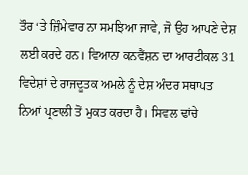ਤੌਰ ‘ਤੇ ਜ਼ਿੰਮੇਵਾਰ ਨਾ ਸਮਝਿਆ ਜਾਵੇ, ਜੋ ਉਹ ਆਪਣੇ ਦੇਸ਼ ਲਈ ਕਰਦੇ ਹਨ। ਵਿਆਨਾ ਕਨਵੈਂਸ਼ਨ ਦਾ ਆਰਟੀਕਲ 31 ਵਿਦੇਸ਼ਾਂ ਦੇ ਰਾਜਦੂਤਕ ਅਮਲੇ ਨੂੰ ਦੇਸ਼ ਅੰਦਰ ਸਥਾਪਤ ਨਿਆਂ ਪ੍ਰਣਾਲੀ ਤੋਂ ਮੁਕਤ ਕਰਦਾ ਹੈ। ਸਿਵਲ ਢਾਂਚੇ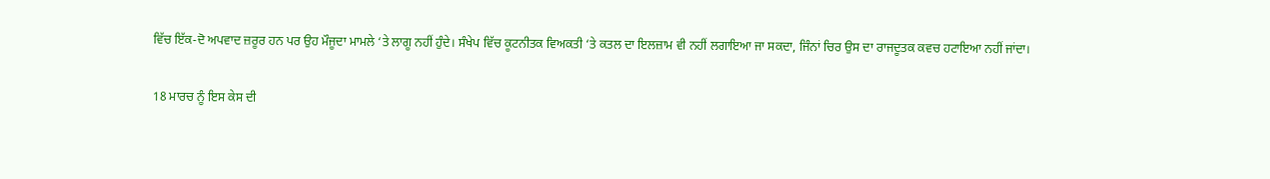ਵਿੱਚ ਇੱਕ-ਦੋ ਅਪਵਾਦ ਜ਼ਰੂਰ ਹਨ ਪਰ ਉਹ ਮੌਜੂਦਾ ਮਾਮਲੇ ‘ਤੇ ਲਾਗੂ ਨਹੀਂ ਹੁੰਦੇ। ਸੰਖੇਪ ਵਿੱਚ ਕੂਟਨੀਤਕ ਵਿਅਕਤੀ ‘ਤੇ ਕਤਲ ਦਾ ਇਲਜ਼ਾਮ ਵੀ ਨਹੀਂ ਲਗਾਇਆ ਜਾ ਸਕਦਾ, ਜਿੰਨਾਂ ਚਿਰ ਉਸ ਦਾ ਰਾਜਦੂਤਕ ਕਵਚ ਹਟਾਇਆ ਨਹੀਂ ਜਾਂਦਾ।

18 ਮਾਰਚ ਨੂੰ ਇਸ ਕੇਸ ਦੀ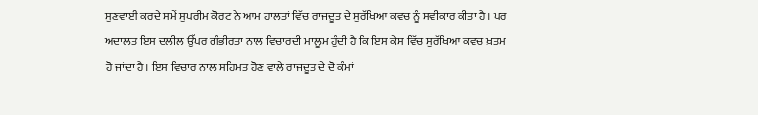ਸੁਣਵਾਈ ਕਰਦੇ ਸਮੇਂ ਸੁਪਰੀਮ ਕੋਰਟ ਨੇ ਆਮ ਹਾਲਤਾਂ ਵਿੱਚ ਰਾਜਦੂਤ ਦੇ ਸੁਰੱਖਿਆ ਕਵਚ ਨੂੰ ਸਵੀਕਾਰ ਕੀਤਾ ਹੈ। ਪਰ ਅਦਾਲਤ ਇਸ ਦਲੀਲ ਉੱਪਰ ਗੰਭੀਰਤਾ ਨਾਲ ਵਿਚਾਰਦੀ ਮਾਲੂਮ ਹੁੰਦੀ ਹੈ ਕਿ ਇਸ ਕੇਸ ਵਿੱਚ ਸੁਰੱਖਿਆ ਕਵਚ ਖ਼ਤਮ ਹੋ ਜਾਂਦਾ ਹੈ। ਇਸ ਵਿਚਾਰ ਨਾਲ ਸਹਿਮਤ ਹੋਣ ਵਾਲੇ ਰਾਜਦੂਤ ਦੇ ਦੋ ਕੰਮਾਂ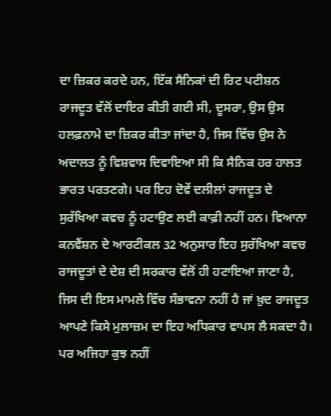ਦਾ ਜ਼ਿਕਰ ਕਰਦੇ ਹਨ, ਇੱਕ ਸੈਨਿਕਾਂ ਦੀ ਰਿਟ ਪਟੀਸ਼ਨ ਰਾਜਦੂਤ ਵੱਲੋਂ ਦਾਇਰ ਕੀਤੀ ਗਈ ਸੀ, ਦੂਸਰਾ, ਉਸ ਉਸ ਹਲਫ਼ਨਾਮੇ ਦਾ ਜ਼ਿਕਰ ਕੀਤਾ ਜਾਂਦਾ ਹੈ, ਜਿਸ ਵਿੱਚ ਉਸ ਨੇ ਅਦਾਲਤ ਨੂੰ ਵਿਸ਼ਵਾਸ ਦਿਵਾਇਆ ਸੀ ਕਿ ਸੈਨਿਕ ਹਰ ਹਾਲਤ ਭਾਰਤ ਪਰਤਣਗੇ। ਪਰ ਇਹ ਦੋਵੇਂ ਦਲੀਲਾਂ ਰਾਜਦੂਤ ਦੇ ਸੁਰੱਖਿਆ ਕਵਚ ਨੂੰ ਹਟਾਉਣ ਲਈ ਕਾਫ਼ੀ ਨਹੀਂ ਹਨ। ਵਿਆਨਾ ਕਨਵੈਂਸ਼ਨ ਦੇ ਆਰਟੀਕਲ 32 ਅਨੁਸਾਰ ਇਹ ਸੁਰੱਖਿਆ ਕਵਚ ਰਾਜਦੂਤਾਂ ਦੇ ਦੇਸ਼ ਦੀ ਸਰਕਾਰ ਵੱਲੋਂ ਹੀ ਹਟਾਇਆ ਜਾਣਾ ਹੈ, ਜਿਸ ਦੀ ਇਸ ਮਾਮਲੇ ਵਿੱਚ ਸੰਭਾਵਨਾ ਨਹੀਂ ਹੈ ਜਾਂ ਖ਼ੁਦ ਰਾਜਦੂਤ ਆਪਣੇ ਕਿਸੇ ਮੁਲਾਜ਼ਮ ਦਾ ਇਹ ਅਧਿਕਾਰ ਵਾਪਸ ਲੈ ਸਕਦਾ ਹੈ। ਪਰ ਅਜਿਹਾ ਕੁਝ ਨਹੀਂ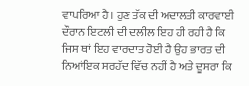ਵਾਪਰਿਆ ਹੈ। ਹੁਣ ਤੱਕ ਦੀ ਅਦਾਲਤੀ ਕਾਰਵਾਈ ਦੌਰਾਨ ਇਟਲੀ ਦੀ ਦਲੀਲ ਇਹ ਹੀ ਰਹੀ ਹੈ ਕਿ ਜਿਸ ਥਾਂ ਇਹ ਵਾਰਦਾਤ ਹੋਈ ਹੈ ਉਹ ਭਾਰਤ ਦੀ ਨਿਆਂਇਕ ਸਰਹੱਦ ਵਿੱਚ ਨਹੀਂ ਹੈ ਅਤੇ ਦੂਸਰਾ ਕਿ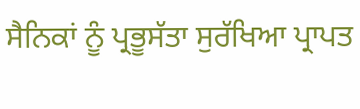ਸੈਨਿਕਾਂ ਨੂੰ ਪ੍ਰਭੂਸੱਤਾ ਸੁਰੱਖਿਆ ਪ੍ਰਾਪਤ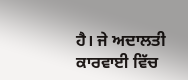ਹੈ। ਜੇ ਅਦਾਲਤੀ ਕਾਰਵਾਈ ਵਿੱਚ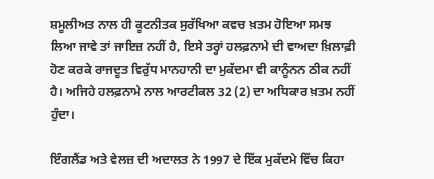ਸ਼ਮੂਲੀਅਤ ਨਾਲ ਹੀ ਕੂਟਨੀਤਕ ਸੁਰੱਖਿਆ ਕਵਚ ਖ਼ਤਮ ਹੋਇਆ ਸਮਝ ਲਿਆ ਜਾਵੇ ਤਾਂ ਜਾਇਜ਼ ਨਹੀਂ ਹੈ, ਇਸੇ ਤਰ੍ਹਾਂ ਹਲਫ਼ਨਾਮੇ ਦੀ ਵਾਅਦਾ ਖ਼ਿਲਾਫ਼ੀ ਹੋਣ ਕਰਕੇ ਰਾਜਦੂਤ ਵਿਰੁੱਧ ਮਾਨਹਾਨੀ ਦਾ ਮੁਕੱਦਮਾ ਵੀ ਕਾਨੂੰਨਨ ਠੀਕ ਨਹੀਂ ਹੈ। ਅਜਿਹੇ ਹਲਫ਼ਨਾਮੇ ਨਾਲ ਆਰਟੀਕਲ 32 (2) ਦਾ ਅਧਿਕਾਰ ਖ਼ਤਮ ਨਹੀਂ ਹੁੰਦਾ।

ਇੰਗਲੈਂਡ ਅਤੇ ਵੇਲਜ਼ ਦੀ ਅਦਾਲਤ ਨੇ 1997 ਦੇ ਇੱਕ ਮੁਕੱਦਮੇ ਵਿੱਚ ਕਿਹਾ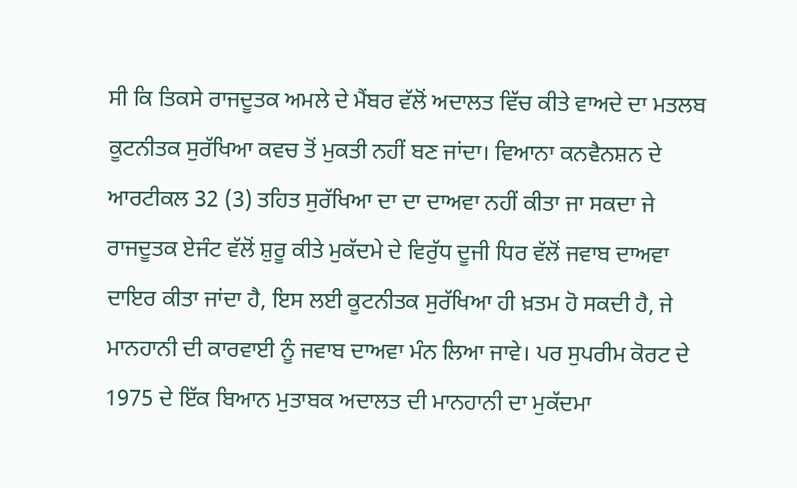ਸੀ ਕਿ ਤਿਕਸੇ ਰਾਜਦੂਤਕ ਅਮਲੇ ਦੇ ਮੈਂਬਰ ਵੱਲੋਂ ਅਦਾਲਤ ਵਿੱਚ ਕੀਤੇ ਵਾਅਦੇ ਦਾ ਮਤਲਬ ਕੂਟਨੀਤਕ ਸੁਰੱਖਿਆ ਕਵਚ ਤੋਂ ਮੁਕਤੀ ਨਹੀਂ ਬਣ ਜਾਂਦਾ। ਵਿਆਨਾ ਕਨਵੈਨਸ਼ਨ ਦੇ ਆਰਟੀਕਲ 32 (3) ਤਹਿਤ ਸੁਰੱਖਿਆ ਦਾ ਦਾ ਦਾਅਵਾ ਨਹੀਂ ਕੀਤਾ ਜਾ ਸਕਦਾ ਜੇ ਰਾਜਦੂਤਕ ਏਜੰਟ ਵੱਲੋਂ ਸ਼ੁਰੂ ਕੀਤੇ ਮੁਕੱਦਮੇ ਦੇ ਵਿਰੁੱਧ ਦੂਜੀ ਧਿਰ ਵੱਲੋਂ ਜਵਾਬ ਦਾਅਵਾ ਦਾਇਰ ਕੀਤਾ ਜਾਂਦਾ ਹੈ, ਇਸ ਲਈ ਕੂਟਨੀਤਕ ਸੁਰੱਖਿਆ ਹੀ ਖ਼ਤਮ ਹੋ ਸਕਦੀ ਹੈ, ਜੇ ਮਾਨਹਾਨੀ ਦੀ ਕਾਰਵਾਈ ਨੂੰ ਜਵਾਬ ਦਾਅਵਾ ਮੰਨ ਲਿਆ ਜਾਵੇ। ਪਰ ਸੁਪਰੀਮ ਕੋਰਟ ਦੇ 1975 ਦੇ ਇੱਕ ਬਿਆਨ ਮੁਤਾਬਕ ਅਦਾਲਤ ਦੀ ਮਾਨਹਾਨੀ ਦਾ ਮੁਕੱਦਮਾ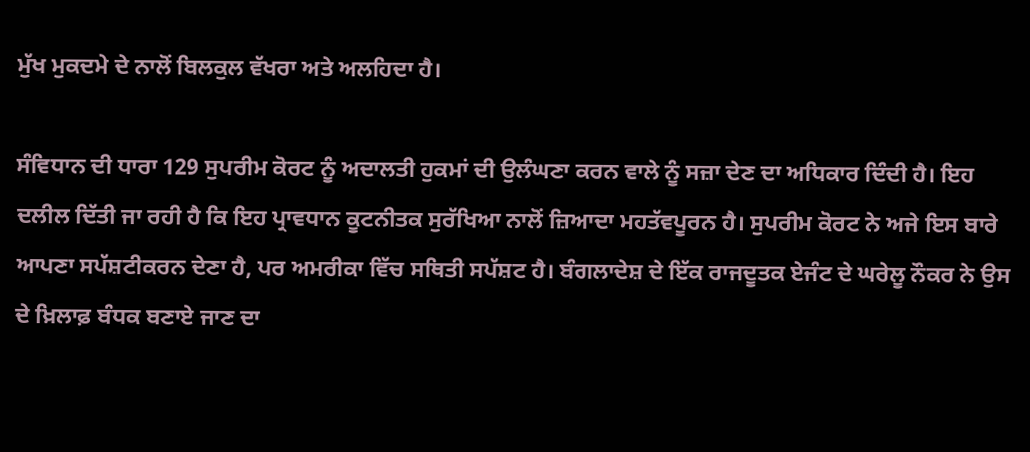ਮੁੱਖ ਮੁਕਦਮੇ ਦੇ ਨਾਲੋਂ ਬਿਲਕੁਲ ਵੱਖਰਾ ਅਤੇ ਅਲਹਿਦਾ ਹੈ।

ਸੰਵਿਧਾਨ ਦੀ ਧਾਰਾ 129 ਸੁਪਰੀਮ ਕੋਰਟ ਨੂੰ ਅਦਾਲਤੀ ਹੁਕਮਾਂ ਦੀ ਉਲੰਘਣਾ ਕਰਨ ਵਾਲੇ ਨੂੰ ਸਜ਼ਾ ਦੇਣ ਦਾ ਅਧਿਕਾਰ ਦਿੰਦੀ ਹੈ। ਇਹ ਦਲੀਲ ਦਿੱਤੀ ਜਾ ਰਹੀ ਹੈ ਕਿ ਇਹ ਪ੍ਰਾਵਧਾਨ ਕੂਟਨੀਤਕ ਸੁਰੱਖਿਆ ਨਾਲੋਂ ਜ਼ਿਆਦਾ ਮਹਤੱਵਪੂਰਨ ਹੈ। ਸੁਪਰੀਮ ਕੋਰਟ ਨੇ ਅਜੇ ਇਸ ਬਾਰੇ ਆਪਣਾ ਸਪੱਸ਼ਟੀਕਰਨ ਦੇਣਾ ਹੈ, ਪਰ ਅਮਰੀਕਾ ਵਿੱਚ ਸਥਿਤੀ ਸਪੱਸ਼ਟ ਹੈ। ਬੰਗਲਾਦੇਸ਼ ਦੇ ਇੱਕ ਰਾਜਦੂਤਕ ਏਜੰਟ ਦੇ ਘਰੇਲੂ ਨੌਕਰ ਨੇ ਉਸ ਦੇ ਖ਼ਿਲਾਫ਼ ਬੰਧਕ ਬਣਾਏ ਜਾਣ ਦਾ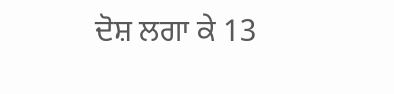ਦੋਸ਼ ਲਗਾ ਕੇ 13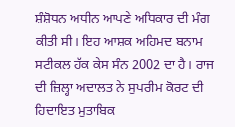ਸ਼ੰਸ਼ੋਧਨ ਅਧੀਨ ਆਪਣੇ ਅਧਿਕਾਰ ਦੀ ਮੰਗ ਕੀਤੀ ਸੀ। ਇਹ ਆਸ਼ਕ ਅਹਿਮਦ ਬਨਾਮ ਸਟੀਕਲ ਹੱਕ ਕੇਸ ਸੰਨ 2002 ਦਾ ਹੈ। ਰਾਜ ਦੀ ਜ਼ਿਲ੍ਹਾ ਅਦਾਲਤ ਨੇ ਸੁਪਰੀਮ ਕੋਰਟ ਦੀ ਹਿਦਾਇਤ ਮੁਤਾਬਿਕ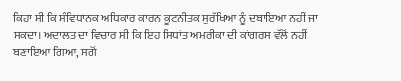ਕਿਹਾ ਸੀ ਕਿ ਸੰਵਿਧਾਨਕ ਅਧਿਕਾਰ ਕਾਰਨ ਕੂਟਨੀਤਕ ਸੁਰੱਖਿਆ ਨੂੰ ਦਬਾਇਆ ਨਹੀਂ ਜਾ ਸਕਦਾ। ਅਦਾਲਤ ਦਾ ਵਿਚਾਰ ਸੀ ਕਿ ਇਹ ਸਿਧਾਂਤ ਅਮਰੀਕਾ ਦੀ ਕਾਂਗਰਸ ਵੱਲੋਂ ਨਹੀਂ ਬਣਾਇਆ ਗਿਆ, ਸਗੋਂ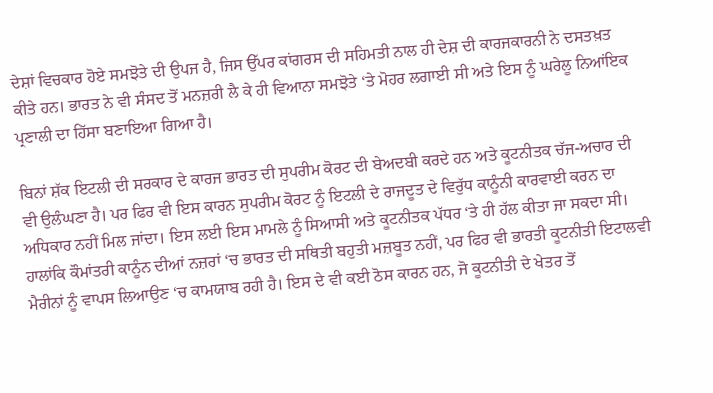ਦੇਸ਼ਾਂ ਵਿਚਕਾਰ ਹੋਏ ਸਮਝੋਤੇ ਦੀ ਉਪਜ ਹੈ, ਜਿਸ ਉੱਪਰ ਕਾਂਗਰਸ ਦੀ ਸਹਿਮਤੀ ਨਾਲ ਹੀ ਦੇਸ਼ ਦੀ ਕਾਰਜਕਾਰਨੀ ਨੇ ਦਸਤਖ਼ਤ ਕੀਤੇ ਹਨ। ਭਾਰਤ ਨੇ ਵੀ ਸੰਸਦ ਤੋਂ ਮਨਜ਼ਰੀ ਲੈ ਕੇ ਹੀ ਵਿਆਨਾ ਸਮਝੋਤੇ ‘ਤੇ ਮੋਹਰ ਲਗਾਈ ਸੀ ਅਤੇ ਇਸ ਨੂੰ ਘਰੇਲੂ ਨਿਆਂਇਕ ਪ੍ਰਣਾਲੀ ਦਾ ਹਿੱਸਾ ਬਣਾਇਆ ਗਿਆ ਹੈ।

ਬਿਨਾਂ ਸ਼ੱਕ ਇਟਲੀ ਦੀ ਸਰਕਾਰ ਦੇ ਕਾਰਜ ਭਾਰਤ ਦੀ ਸੁਪਰੀਮ ਕੋਰਟ ਦੀ ਬੇਅਦਬੀ ਕਰਦੇ ਹਨ ਅਤੇ ਕੂਟਨੀਤਕ ਚੱਜ-ਅਚਾਰ ਦੀ ਵੀ ਉਲੰਘਣਾ ਹੈ। ਪਰ ਫਿਰ ਵੀ ਇਸ ਕਾਰਨ ਸੁਪਰੀਮ ਕੋਰਟ ਨੂੰ ਇਟਲੀ ਦੇ ਰਾਜਦੂਤ ਦੇ ਵਿਰੁੱਧ ਕਾਨੂੰਨੀ ਕਾਰਵਾਈ ਕਰਨ ਦਾ ਅਧਿਕਾਰ ਨਹੀਂ ਮਿਲ ਜਾਂਦਾ। ਇਸ ਲਈ ਇਸ ਮਾਮਲੇ ਨੂੰ ਸਿਆਸੀ ਅਤੇ ਕੂਟਨੀਤਕ ਪੱਧਰ ‘ਤੇ ਹੀ ਹੱਲ ਕੀਤਾ ਜਾ ਸਕਦਾ ਸੀ। ਹਾਲਾਂਕਿ ਕੌਮਾਂਤਰੀ ਕਾਨੂੰਨ ਦੀਆਂ ਨਜ਼ਰਾਂ ‘ਚ ਭਾਰਤ ਦੀ ਸਥਿਤੀ ਬਹੁਤੀ ਮਜ਼ਬੂਤ ਨਹੀਂ, ਪਰ ਫਿਰ ਵੀ ਭਾਰਤੀ ਕੂਟਨੀਤੀ ਇਟਾਲਵੀ ਮੈਰੀਨਾਂ ਨੂੰ ਵਾਪਸ ਲਿਆਉਣ ‘ਚ ਕਾਮਯਾਬ ਰਹੀ ਹੈ। ਇਸ ਦੇ ਵੀ ਕਈ ਠੋਸ ਕਾਰਨ ਹਨ, ਜੋ ਕੂਟਨੀਤੀ ਦੇ ਖੇਤਰ ਤੋਂ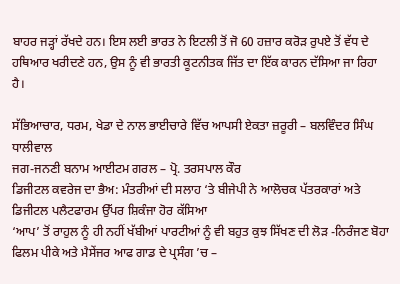ਬਾਹਰ ਜੜ੍ਹਾਂ ਰੱਖਦੇ ਹਨ। ਇਸ ਲਈ ਭਾਰਤ ਨੇ ਇਟਲੀ ਤੋਂ ਜੋ 60 ਹਜ਼ਾਰ ਕਰੋੜ ਰੁਪਏ ਤੋਂ ਵੱਧ ਦੇ ਹਥਿਆਰ ਖਰੀਦਣੇ ਹਨ, ਉਸ ਨੂੰ ਵੀ ਭਾਰਤੀ ਕੂਟਨੀਤਕ ਜਿੱਤ ਦਾ ਇੱਕ ਕਾਰਨ ਦੱਸਿਆ ਜਾ ਰਿਹਾ ਹੈ।

ਸੱਭਿਆਚਾਰ, ਧਰਮ, ਖੇਡਾ ਦੇ ਨਾਲ ਭਾਈਚਾਰੇ ਵਿੱਚ ਆਪਸੀ ਏਕਤਾ ਜ਼ਰੂਰੀ – ਬਲਵਿੰਦਰ ਸਿੰਘ ਧਾਲੀਵਾਲ
ਜਗ-ਜਨਣੀ ਬਨਾਮ ਆਈਟਮ ਗਰਲ – ਪ੍ਰੋ. ਤਰਸਪਾਲ ਕੌਰ
ਡਿਜੀਟਲ ਕਵਰੇਜ ਦਾ ਭੈਅ: ਮੰਤਰੀਆਂ ਦੀ ਸਲਾਹ ‘ਤੇ ਬੀਜੇਪੀ ਨੇ ਆਲੋਚਕ ਪੱਤਰਕਾਰਾਂ ਅਤੇ ਡਿਜੀਟਲ ਪਲੈਟਫਾਰਮ ਉੱਪਰ ਸ਼ਿਕੰਜਾ ਹੋਰ ਕੱਸਿਆ
‘ਆਪ’ ਤੋਂ ਰਾਹੁਲ ਨੂੰ ਹੀ ਨਹੀਂ ਖੱਬੀਆਂ ਪਾਰਟੀਆਂ ਨੂੰ ਵੀ ਬਹੁਤ ਕੁਝ ਸਿੱਖਣ ਦੀ ਲੋੜ -ਨਿਰੰਜਣ ਬੋਹਾ
ਫਿਲਮ ਪੀਕੇ ਅਤੇ ਮੈਸੇਂਜਰ ਆਫ ਗਾਡ ਦੇ ਪ੍ਰਸੰਗ ’ਚ –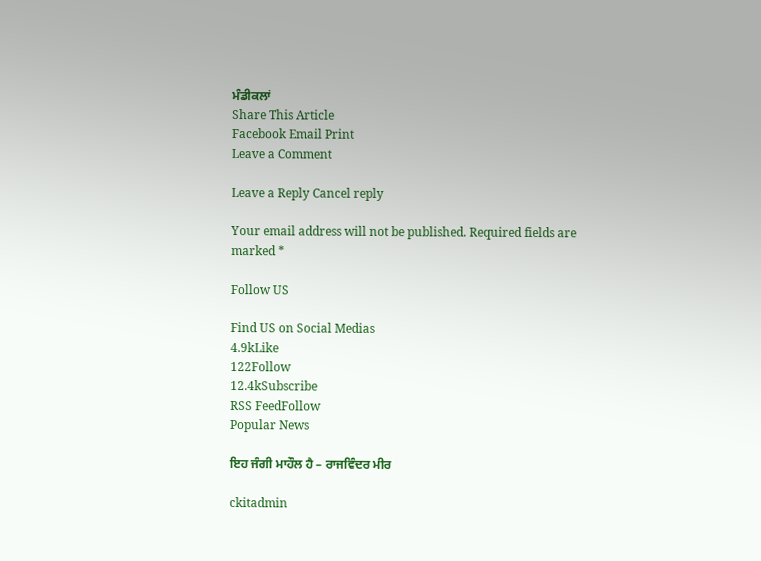ਮੰਡੀਕਲਾਂ
Share This Article
Facebook Email Print
Leave a Comment

Leave a Reply Cancel reply

Your email address will not be published. Required fields are marked *

Follow US

Find US on Social Medias
4.9kLike
122Follow
12.4kSubscribe
RSS FeedFollow
Popular News

ਇਹ ਜੰਗੀ ਮਾਹੌਲ ਹੈ – ਰਾਜਵਿੰਦਰ ਮੀਰ

ckitadmin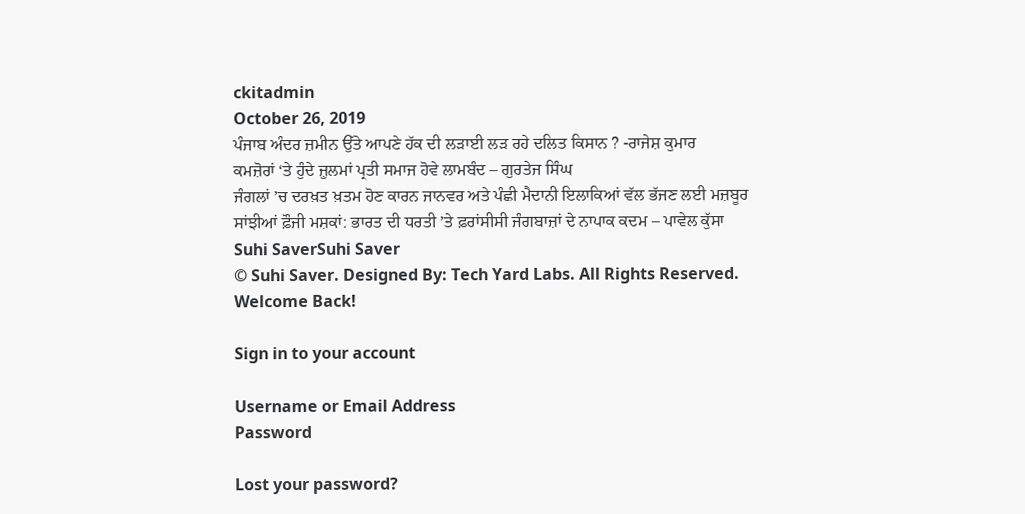ckitadmin
October 26, 2019
ਪੰਜਾਬ ਅੰਦਰ ਜ਼ਮੀਨ ਉੱਤੇ ਆਪਣੇ ਹੱਕ ਦੀ ਲੜਾਈ ਲੜ ਰਹੇ ਦਲਿਤ ਕਿਸਾਨ ? -ਰਾਜੇਸ਼ ਕੁਮਾਰ
ਕਮਜ਼ੋਰਾਂ ‘ਤੇ ਹੁੰਦੇ ਜ਼ੁਲਮਾਂ ਪ੍ਰਤੀ ਸਮਾਜ ਹੋਵੇ ਲਾਮਬੰਦ – ਗੁਰਤੇਜ ਸਿੰਘ
ਜੰਗਲਾਂ ’ਚ ਦਰਖ਼ਤ ਖ਼ਤਮ ਹੋਣ ਕਾਰਨ ਜਾਨਵਰ ਅਤੇ ਪੰਛੀ ਮੈਦਾਨੀ ਇਲਾਕਿਆਂ ਵੱਲ ਭੱਜਣ ਲਈ ਮਜ਼ਬੂਰ
ਸਾਂਝੀਆਂ ਫ਼ੌਜੀ ਮਸ਼ਕਾਂ: ਭਾਰਤ ਦੀ ਧਰਤੀ ’ਤੇ ਫ਼ਰਾਂਸੀਸੀ ਜੰਗਬਾਜ਼ਾਂ ਦੇ ਨਾਪਾਕ ਕਦਮ – ਪਾਵੇਲ ਕੁੱਸਾ
Suhi SaverSuhi Saver
© Suhi Saver. Designed By: Tech Yard Labs. All Rights Reserved.
Welcome Back!

Sign in to your account

Username or Email Address
Password

Lost your password?